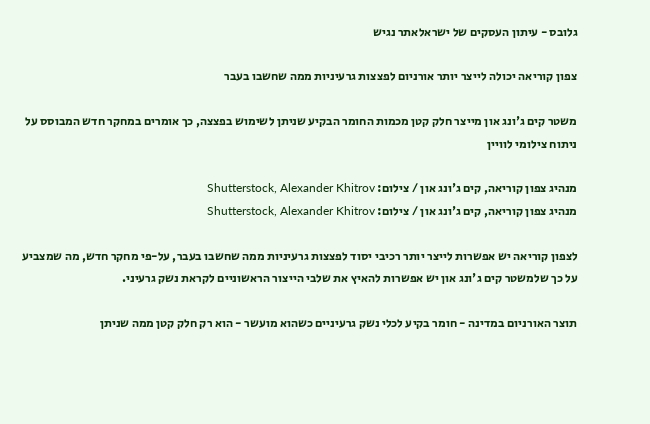גלובס - עיתון העסקים של ישראלאתר נגיש

צפון קוריאה יכולה לייצר יותר אורניום לפצצות גרעיניות ממה שחשבו בעבר

משטר קים ג'ונג און מייצר חלק קטן מכמות החומר הבקיע שניתן לשימוש בפצצה, כך אומרים במחקר חדש המבוסס על ניתוח צילומי לוויין

מנהיג צפון קוריאה, קים ג'ונג און / צילום: Shutterstock, Alexander Khitrov
מנהיג צפון קוריאה, קים ג'ונג און / צילום: Shutterstock, Alexander Khitrov

לצפון קוריאה יש אפשרות לייצר יותר רכיבי יסוד לפצצות גרעיניות ממה שחשבו בעבר, על-פי מחקר חדש, מה שמצביע על כך שלמשטר קים ג'ונג און יש אפשרות להאיץ את שלבי הייצור הראשוניים לקראת נשק גרעיני.

תוצר האורניום במדינה - חומר בקיע לכלי נשק גרעיניים כשהוא מועשר - הוא רק חלק קטן ממה שניתן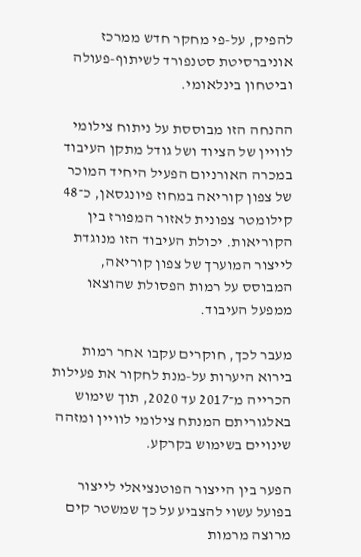להפיק, על-פי מחקר חדש ממרכז אוניברסיטת סטנפורד לשיתוף-פעולה וביטחון בינלאומי.

ההנחה הזו מבוססת על ניתוח צילומי לוויין של הציוד ושל גודל מתקן העיבוד במכרה האורניום הפעיל היחיד המוכר של צפון קוריאה במחוז פיונגסאן, כ־48 קילומטר צפונית לאזור המפורז בין הקוריאות. יכולת העיבוד הזו מנוגדת לייצור המוערך של צפון קוריאה, המבוסס על רמות הפסולת שהוצאו ממפעל העיבוד.

מעבר לכך, חוקרים עקבו אחר רמות בירוא היערות על-מנת לחקור את פעילות הכרייה מ־2017 עד 2020, תוך שימוש באלגוריתם המנתח צילומי לוויין ומזהה שינויים בשימוש בקרקע.

הפער בין הייצור הפוטנציאלי לייצור בפועל עשוי להצביע על כך שמשטר קים מרוצה מרמות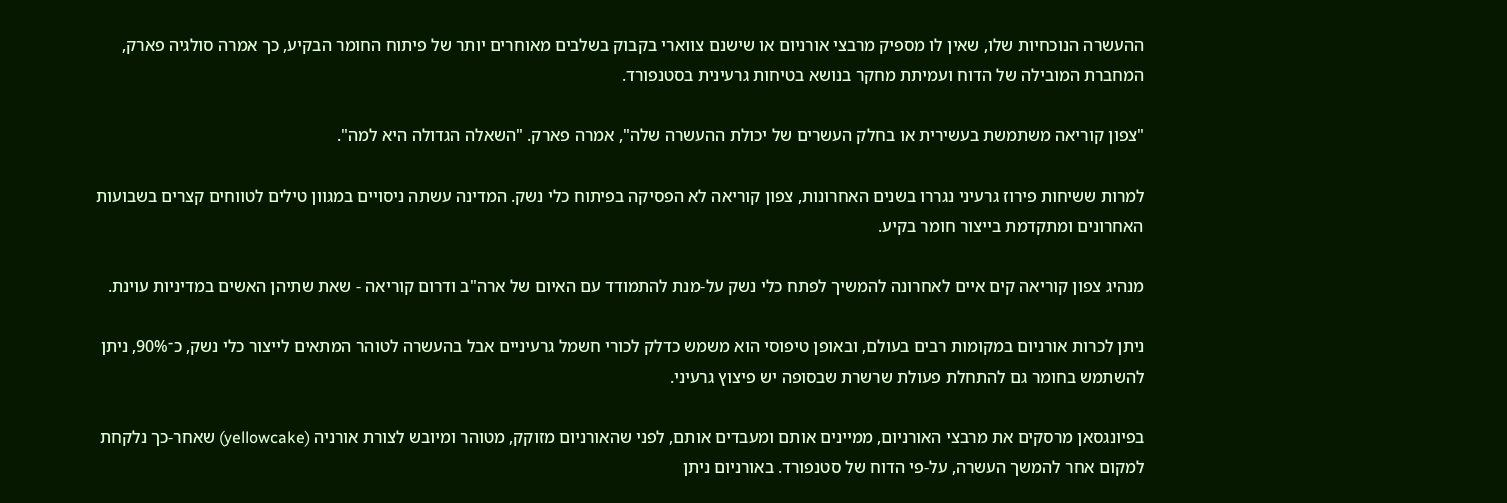ההעשרה הנוכחיות שלו, שאין לו מספיק מרבצי אורניום או שישנם צווארי בקבוק בשלבים מאוחרים יותר של פיתוח החומר הבקיע, כך אמרה סולגיה פארק, המחברת המובילה של הדוח ועמיתת מחקר בנושא בטיחות גרעינית בסטנפורד.

"צפון קוריאה משתמשת בעשירית או בחלק העשרים של יכולת ההעשרה שלה", אמרה פארק. "השאלה הגדולה היא למה".

למרות ששיחות פירוז גרעיני נגררו בשנים האחרונות, צפון קוריאה לא הפסיקה בפיתוח כלי נשק. המדינה עשתה ניסויים במגוון טילים לטווחים קצרים בשבועות האחרונים ומתקדמת בייצור חומר בקיע.

מנהיג צפון קוריאה קים איים לאחרונה להמשיך לפתח כלי נשק על-מנת להתמודד עם האיום של ארה"ב ודרום קוריאה - שאת שתיהן האשים במדיניות עוינת.

ניתן לכרות אורניום במקומות רבים בעולם, ובאופן טיפוסי הוא משמש כדלק לכורי חשמל גרעיניים אבל בהעשרה לטוהר המתאים לייצור כלי נשק, כ־90%, ניתן להשתמש בחומר גם להתחלת פעולת שרשרת שבסופה יש פיצוץ גרעיני.

בפיונגסאן מרסקים את מרבצי האורניום, ממיינים אותם ומעבדים אותם, לפני שהאורניום מזוקק, מטוהר ומיובש לצורת אורניה (yellowcake) שאחר-כך נלקחת למקום אחר להמשך העשרה, על-פי הדוח של סטנפורד. באורניום ניתן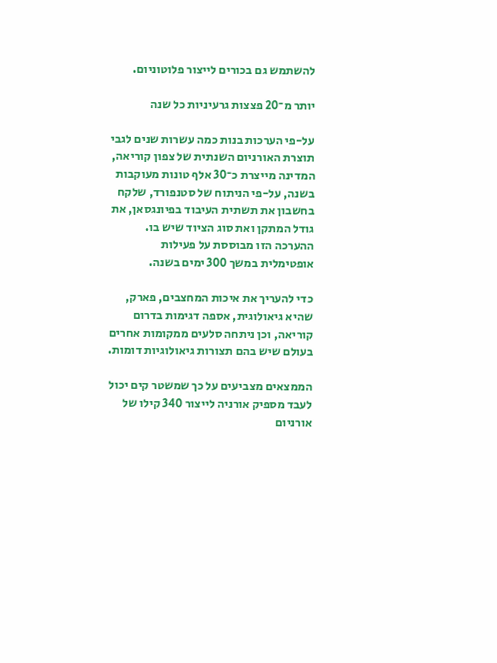להשתמש גם בכורים לייצור פלוטוניום.

יותר מ־20 פצצות גרעיניות כל שנה

על-פי הערכות בנות כמה עשרות שנים לגבי תוצרת האורניום השנתית של צפון קוריאה, המדינה מייצרת כ־30 אלף טונות מעוקבות בשנה, על-פי הניתוח של סטנפורד, שלקח בחשבון את תשתית העיבוד בפיונגסאן, את גודל המתקן ואת סוג הציוד שיש בו. ההערכה הזו מבוססת על פעילות אופטימלית במשך 300 ימים בשנה.

כדי להעריך את איכות המחצבים, פארק, שהיא גיאולוגית, אספה דגימות בדרום קוריאה, וכן ניתחה סלעים ממקומות אחרים בעולם שיש בהם תצורות גיאולוגיות דומות.

הממצאים מצביעים על כך שמשטר קים יכול לעבד מספיק אורניה לייצור 340 קילו של אורניום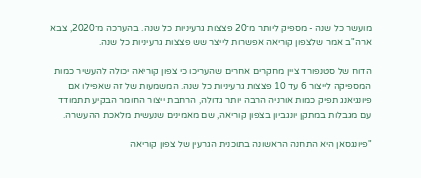מועשר כל שנה - מספיק ליותר מ־20 פצצות גרעיניות כל שנה. בהערכה מ־2020, צבא ארה"ב אמר שלצפון קוריאה אפשרות לייצר שש פצצות גרעיניות כל שנה.

הדוח של סטנפורד ציין מחקרים אחרים שהעריכו כי צפון קוריאה יכולה להעשיר כמות המספיקה לייצור 6 עד 10 פצצות גרעיניות כל שנה. המשמעות של זה שאפילו אם פיונגיאנג תפיק כמות אורניה הרבה יותר גדולה, הרחבת ייצור החומר הבקיע תתמודד עם מגבלות במתקן יונגביון בצפון קוריאה, שם מאמינים שנעשית מלאכת ההעשרה.

"פיונגסאן היא התחנה הראשונה בתוכנית הגרעין של צפון קוריאה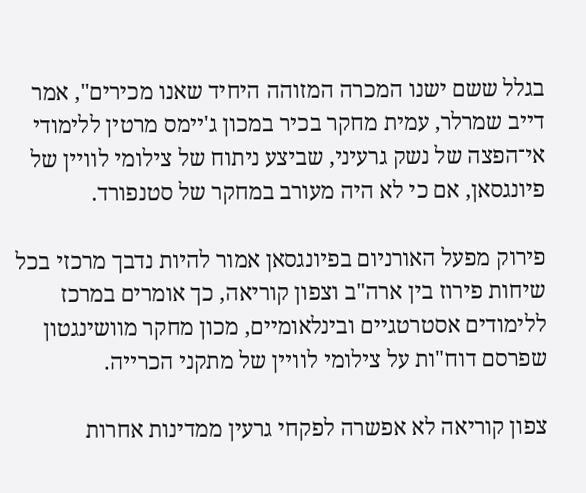בגלל ששם ישנו המכרה המזוהה היחיד שאנו מכירים", אמר דייב שמרלר, עמית מחקר בכיר במכון ג'יימס מרטין ללימודי אי־הפצה של נשק גרעיני, שביצע ניתוח של צילומי לוויין של פיונגסאן, אם כי לא היה מעורב במחקר של סטנפורד.

פירוק מפעל האורניום בפיונגסאן אמור להיות נדבך מרכזי בכל שיחות פירוז בין ארה"ב וצפון קוריאה, כך אומרים במרכז ללימודים אסטרטגיים ובינלאומיים, מכון מחקר מוושינגטון שפרסם דוח"ות על צילומי לוויין של מתקני הכרייה.

צפון קוריאה לא אפשרה לפקחי גרעין ממדינות אחרות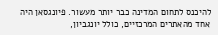להיכנס לתחום המדינה כבר יותר מעשור. פיונגסאן היה אחד מהאתרים המרכזיים, כולל יונגביון,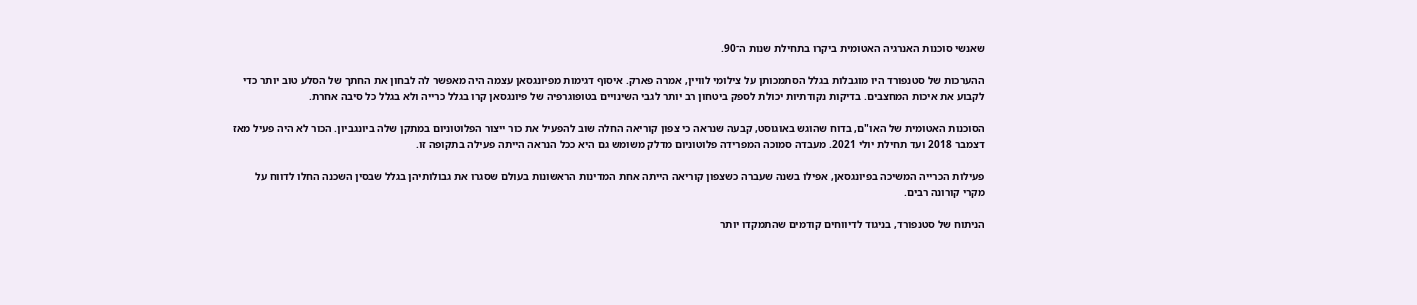שאנשי סוכנות האנרגיה האטומית ביקרו בתחילת שנות ה־90.

ההערכות של סטנפורד היו מוגבלות בגלל הסתמכותן על צילומי לוויין, אמרה פארק. איסוף דגימות מפיונגסאן עצמה היה מאפשר לה לבחון את החתך של הסלע טוב יותר כדי לקבוע את איכות המחצבים. בדיקות נקודתיות יכולת לספק ביטחון רב יותר לגבי השינויים בטופוגרפיה של פיונגסאן קרו בגלל כרייה ולא בגלל כל סיבה אחרת.

הסוכנות האטומית של האו"ם, בדוח שהוגש באוגוסט, קבעה שנראה כי צפון קוריאה החלה שוב להפעיל את כור ייצור הפלוטוניום במתקן שלה ביונגביון. הכור לא היה פעיל מאז דצמבר 2018 ועד תחילת יולי 2021. מעבדה סמוכה המפרידה פלוטוניום מדלק משומש גם היא ככל הנראה הייתה פעילה בתקופה זו.

פעילות הכרייה המשיכה בפיונגסאן, אפילו בשנה שעברה כשצפון קוריאה הייתה אחת המדינות הראשונות בעולם שסגרו את גבולותיהן בגלל שבסין השכנה החלו לדווח על מקרי קורונה רבים.

הניתוח של סטנפורד, בניגוד לדיווחים קודמים שהתמקדו יותר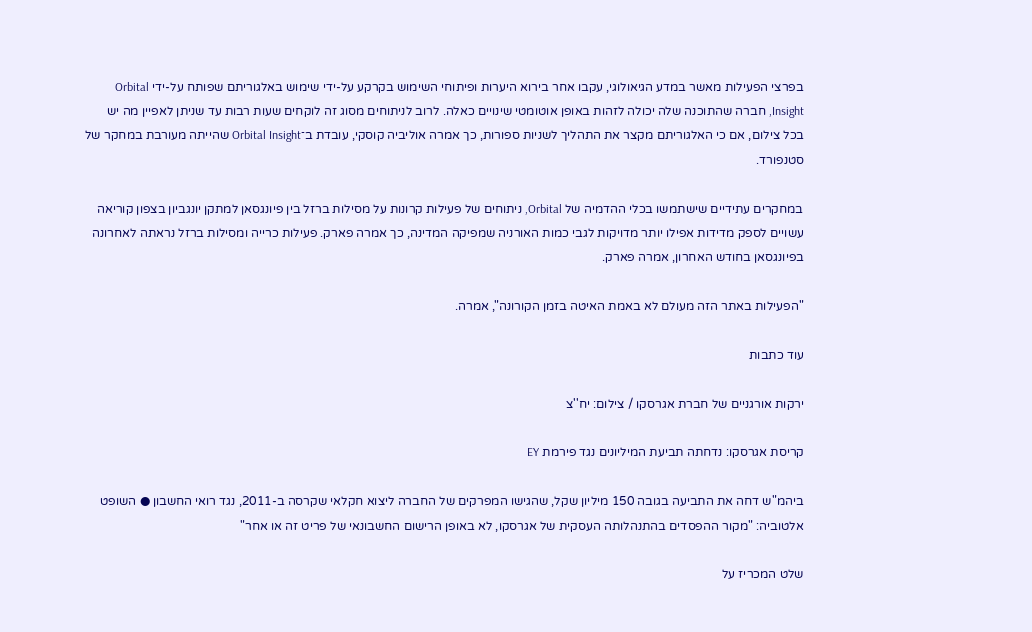בפרצי הפעילות מאשר במדע הגיאולוגי, עקבו אחר בירוא היערות ופיתוחי השימוש בקרקע על-ידי שימוש באלגוריתם שפותח על-ידי Orbital Insight, חברה שהתוכנה שלה יכולה לזהות באופן אוטומטי שינויים כאלה. לרוב לניתוחים מסוג זה לוקחים שעות רבות עד שניתן לאפיין מה יש בכל צילום, אם כי האלגוריתם מקצר את התהליך לשניות ספורות, כך אמרה אוליביה קוסקי, עובדת ב־Orbital Insight שהייתה מעורבת במחקר של סטנפורד.

במחקרים עתידיים שישתמשו בכלי ההדמיה של Orbital, ניתוחים של פעילות קרונות על מסילות ברזל בין פיונגסאן למתקן יונגביון בצפון קוריאה עשויים לספק מדידות אפילו יותר מדויקות לגבי כמות האורניה שמפיקה המדינה, כך אמרה פארק. פעילות כרייה ומסילות ברזל נראתה לאחרונה בפיונגסאן בחודש האחרון, אמרה פארק.

"הפעילות באתר הזה מעולם לא באמת האיטה בזמן הקורונה", אמרה.

עוד כתבות

ירקות אורגניים של חברת אגרסקו / צילום: יח''צ

קריסת אגרסקו: נדחתה תביעת המיליונים נגד פירמת EY

ביהמ"ש דחה את התביעה בגובה 150 מיליון שקל, שהגישו המפרקים של החברה ליצוא חקלאי שקרסה ב-2011, נגד רואי החשבון ● השופט אלטוביה: "מקור ההפסדים בהתנהלותה העסקית של אגרסקו, לא באופן הרישום החשבונאי של פריט זה או אחר"

שלט המכריז על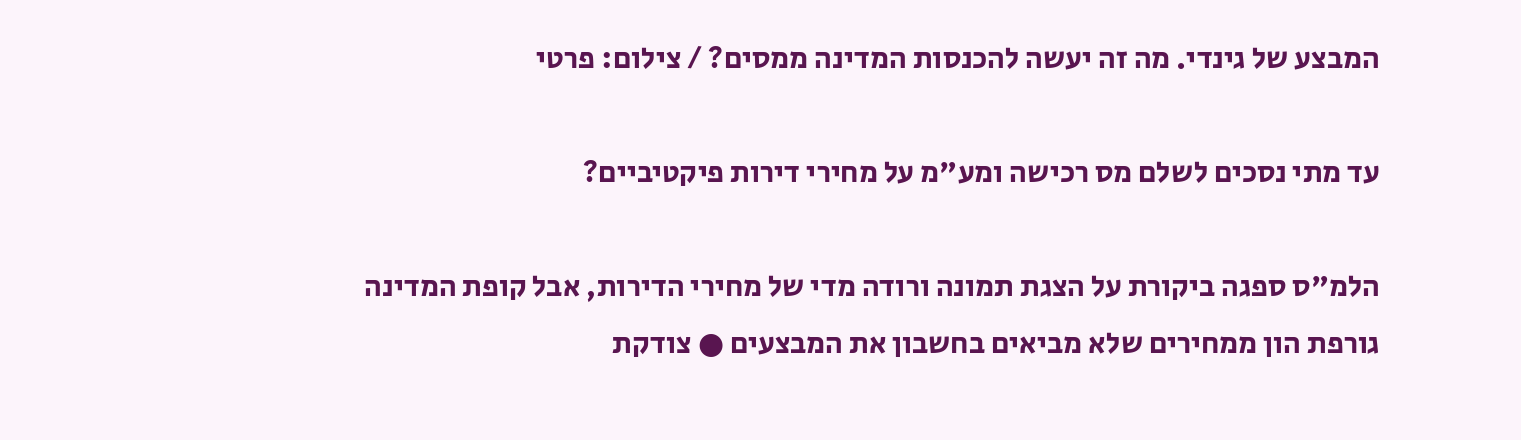המבצע של גינדי. מה זה יעשה להכנסות המדינה ממסים? / צילום: פרטי

עד מתי נסכים לשלם מס רכישה ומע"מ על מחירי דירות פיקטיביים?

הלמ"ס ספגה ביקורת על הצגת תמונה ורודה מדי של מחירי הדירות, אבל קופת המדינה גורפת הון ממחירים שלא מביאים בחשבון את המבצעים ● צודקת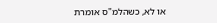או לא, כשהלמ"ס אומרת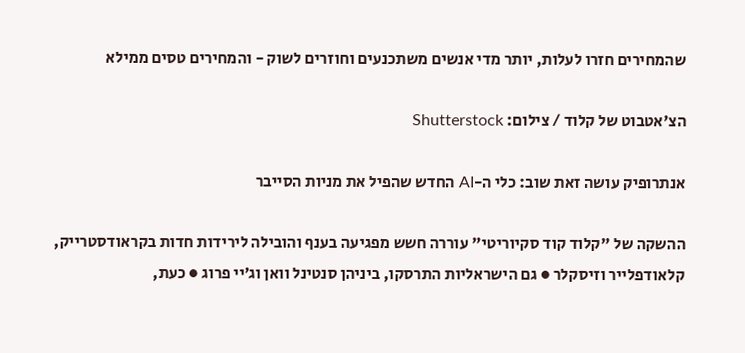שהמחירים חזרו לעלות, יותר מדי אנשים משתכנעים וחוזרים לשוק - והמחירים טסים ממילא

הצ'אטבוט של קלוד / צילום: Shutterstock

אנתרופיק עושה זאת שוב: כלי ה-AI החדש שהפיל את מניות הסייבר

ההשקה של "קלוד קוד סקיוריטי" עוררה חשש מפגיעה בענף והובילה לירידות חדות בקראודסטרייק, קלאודפלייר וזיסקלר ● גם הישראליות התרסקו, ביניהן סנטינל וואן וג׳יי פרוג ● כעת,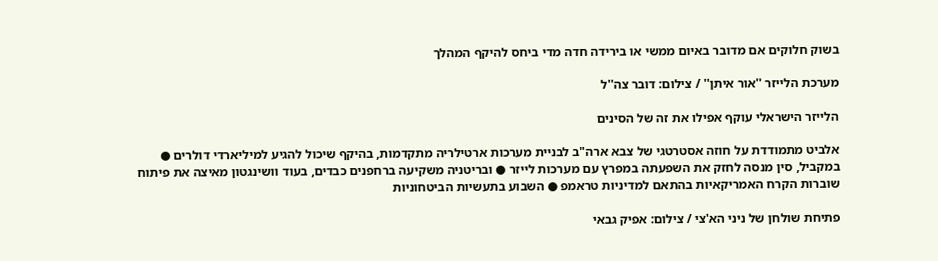בשוק חלוקים אם מדובר באיום ממשי או בירידה חדה מדי ביחס להיקף המהלך

מערכת הלייזר ''אור איתן'' / צילום: דובר צה''ל

הלייזר הישראלי עוקף אפילו את זה של הסינים

אלביט מתמודדת על חוזה אסטרטגי של צבא ארה"ב לבניית מערכות ארטילריה מתקדמות, בהיקף שיכול להגיע למיליארדי דולרים ● במקביל, סין מנסה לחזק את השפעתה במפרץ עם מערכות לייזר ● ובריטניה משקיעה ברחפנים כבדים, בעוד וושינגטון מאיצה את פיתוח שוברות הקרח האמריקאיות בהתאם למדיניות טראמפ ● השבוע בתעשיות הביטחוניות

פתיחת שולחן של ניני הא'צי / צילום: אפיק גבאי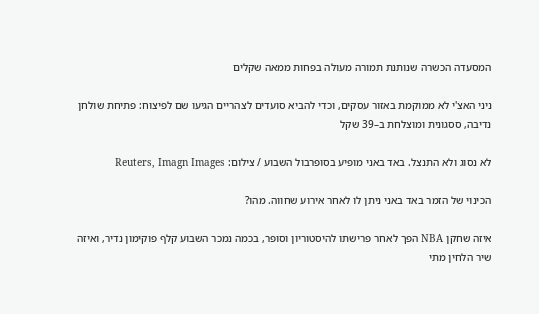המסעדה הכשרה שנותנת תמורה מעולה בפחות ממאה שקלים

ניני האצ'י לא ממוקמת באזור עסקים, וכדי להביא סועדים לצהריים הגיעו שם לפיצוח: פתיחת שולחן נדיבה, ססגונית ומוצלחת ב–39 שקל

לא נסוג ולא התנצל. באד באני מופיע בסופרבול השבוע / צילום: Reuters, Imagn Images

הכינוי של הזמר באד באני ניתן לו לאחר אירוע שחווה. מהו?

איזה שחקן NBA הפך לאחר פרישתו להיסטוריון וסופר, בכמה נמכר השבוע קלף פוקימון נדיר, ואיזה שיר הלחין מתי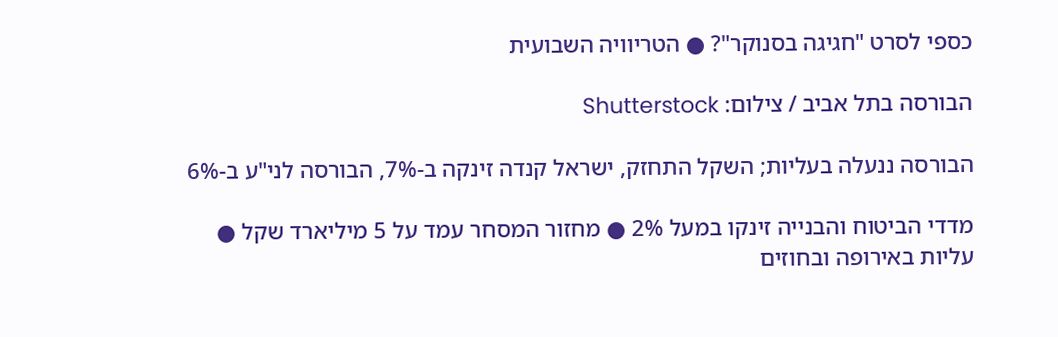כספי לסרט "חגיגה בסנוקר"? ● הטריוויה השבועית

הבורסה בתל אביב / צילום: Shutterstock

הבורסה ננעלה בעליות; השקל התחזק, ישראל קנדה זינקה ב-7%, הבורסה לני"ע ב-6%

מדדי הביטוח והבנייה זינקו במעל 2% ● מחזור המסחר עמד על 5 מיליארד שקל ● עליות באירופה ובחוזים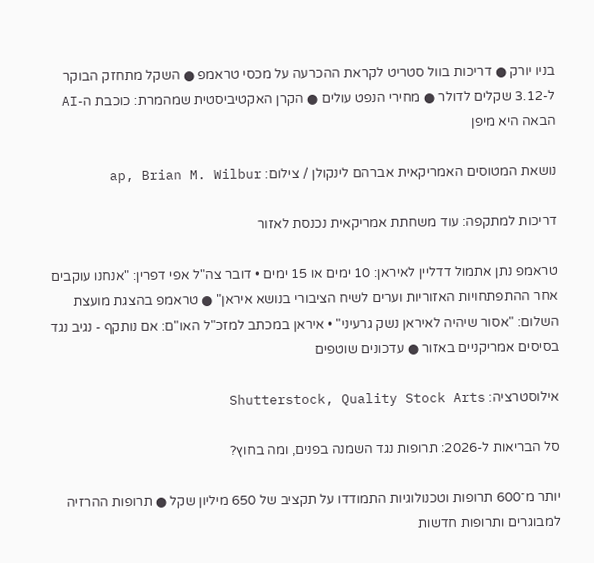בניו יורק ● דריכות בוול סטריט לקראת ההכרעה על מכסי טראמפ ● השקל מתחזק הבוקר ל-3.12 שקלים לדולר ● מחירי הנפט עולים ● הקרן האקטיביסטית שמהמרת: כוכבת ה-AI הבאה היא מיפן

נושאת המטוסים האמריקאית אברהם לינקולן / צילום: ap, Brian M. Wilbur

דריכות למתקפה: עוד משחתת אמריקאית נכנסת לאזור

טראמפ נתן אתמול דדליין לאיראן: 10 ימים או 15 ימים • דובר צה"ל אפי דפרין: "אנחנו עוקבים אחר ההתפתחויות האזוריות וערים לשיח הציבורי בנושא איראן" ● טראמפ בהצגת מועצת השלום: "אסור שיהיה לאיראן נשק גרעיני" • איראן במכתב למזכ"ל האו"ם: אם נותקף - נגיב נגד בסיסים אמריקניים באזור ● עדכונים שוטפים

אילוסטרציה: Shutterstock, Quality Stock Arts

סל הבריאות ל-2026: תרופות נגד השמנה בפנים, ומה בחוץ?

יותר מ־600 תרופות וטכנולוגיות התמודדו על תקציב של 650 מיליון שקל ● תרופות ההרזיה למבוגרים ותרופות חדשות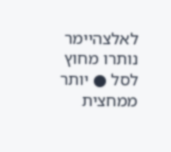לאלצהיימר נותרו מחוץ לסל ● יותר ממחצית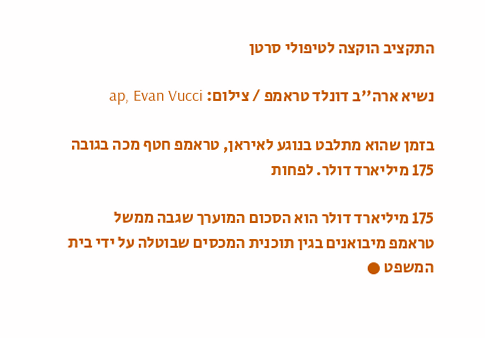התקציב הוקצה לטיפולי סרטן

נשיא ארה''ב דונלד טראמפ / צילום: ap, Evan Vucci

בזמן שהוא מתלבט בנוגע לאיראן, טראמפ חטף מכה בגובה 175 מיליארד דולר. לפחות

175 מיליארד דולר הוא הסכום המוערך שגבה ממשל טראמפ מיבואנים בגין תוכנית המכסים שבוטלה על ידי בית המשפט ●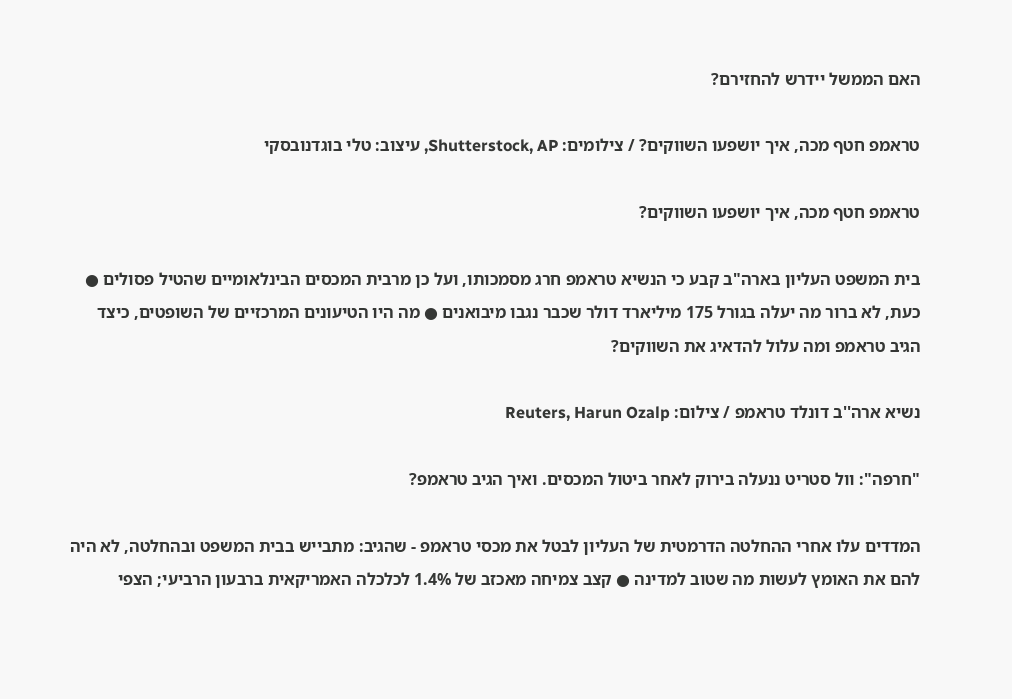האם הממשל יידרש להחזירם?

טראמפ חטף מכה, איך יושפעו השווקים? / צילומים: Shutterstock, AP, עיצוב: טלי בוגדנובסקי

טראמפ חטף מכה, איך יושפעו השווקים?

בית המשפט העליון בארה"ב קבע כי הנשיא טראמפ חרג מסמכותו, ועל כן מרבית המכסים הבינלאומיים שהטיל פסולים ● כעת, לא ברור מה יעלה בגורל 175 מיליארד דולר שכבר נגבו מיבואנים ● מה היו הטיעונים המרכזיים של השופטים, כיצד הגיב טראמפ ומה עלול להדאיג את השווקים?

נשיא ארה''ב דונלד טראמפ / צילום: Reuters, Harun Ozalp

"חרפה": וול סטריט ננעלה בירוק לאחר ביטול המכסים. ואיך הגיב טראמפ?

המדדים עלו אחרי ההחלטה הדרמטית של העליון לבטל את מכסי טראמפ - שהגיב: מתבייש בבית המשפט ובהחלטה, לא היה להם את האומץ לעשות מה שטוב למדינה ● קצב צמיחה מאכזב של 1.4% לכלכלה האמריקאית ברבעון הרביעי; הצפי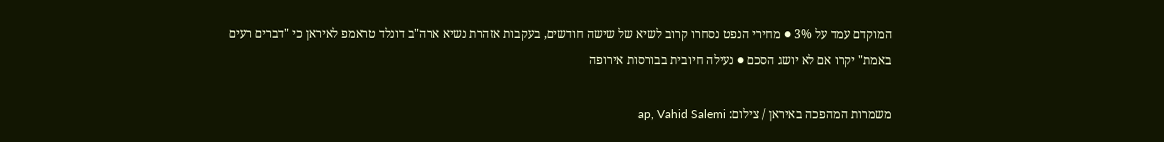המוקדם עמד על 3% ● מחירי הנפט נסחרו קרוב לשיא של שישה חודשים, בעקבות אזהרת נשיא ארה"ב דונלד טראמפ לאיראן כי "דברים רעים באמת" יקרו אם לא יושג הסכם ● נעילה חיובית בבורסות אירופה

משמרות המהפכה באיראן / צילום: ap, Vahid Salemi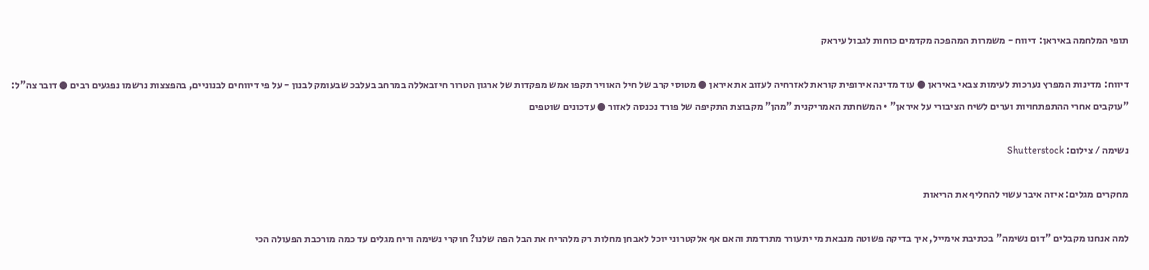תופי המלחמה באיראן: דיווח - משמרות המהפכה מקדמים כוחות לגבול עיראק

דיווח: מדינות המפרץ נערכות לעימות צבאי באיראן ● עוד מדינה אירופית קוראת לאזרחיה לעזוב את איראן ● מטוסי קרב של חיל האוויר תקפו אמש מפקדות של ארגון הטרור חיזבאללה במרחב בעלבכ שבעומק לבנון - על פי דיווחים לבנוניים, בהפצצות נרשמו נפגעים רבים ● דובר צה"ל: "עוקבים אחרי ההתפתחויות וערים לשיח הציבורי על איראן" • המשחתת האמריקנית "מהן" מקבוצת התקיפה של פורד נכנסה לאזור ● עדכונים שוטפים

נשימה / צילום: Shutterstock

מחקרים מגלים: איזה איבר עשוי להחליף את הריאות

למה אנחנו מקבלים "דום נשימה" בכתיבת אימייל, איך בדיקה פשוטה מנבאת מי יתעורר מתרדמת והאם אף אלקטרוני יוכל לאבחן מחלות רק מלהריח את הבל הפה שלנו? חוקרי נשימה וריח מגלים עד כמה מורכבת הפעולה הכי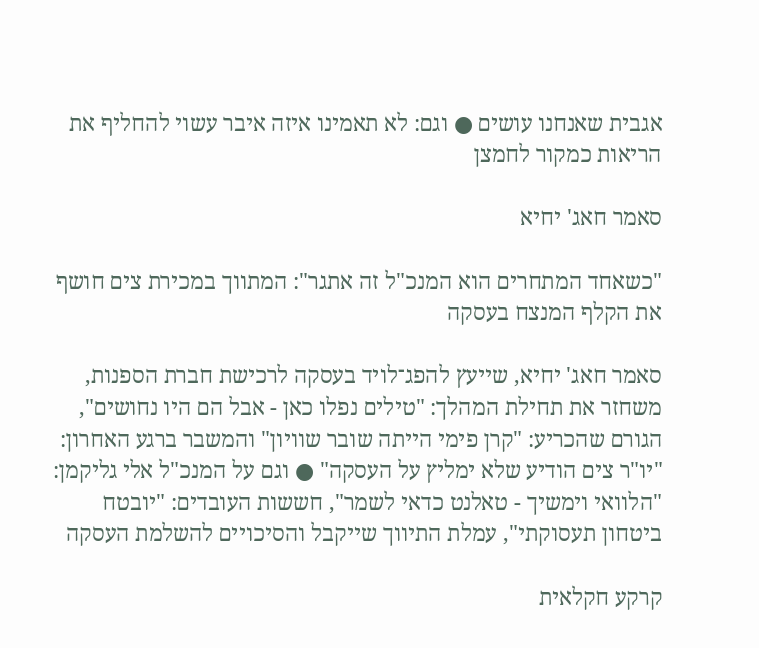אגבית שאנחנו עושים ● וגם: לא תאמינו איזה איבר עשוי להחליף את הריאות כמקור לחמצן

סאמר חאג' יחיא

"כשאחד המתחרים הוא המנכ"ל זה אתגר": המתווך במכירת צים חושף את הקלף המנצח בעסקה

סאמר חאג' יחיא, שייעץ להפג־לויד בעסקה לרכישת חברת הספנות, משחזר את תחילת המהלך: "טילים נפלו כאן - אבל הם היו נחושים", הגורם שהכריע: "קרן פימי הייתה שובר שוויון" והמשבר ברגע האחרון: "יו"ר צים הודיע שלא ימליץ על העסקה" ● וגם על המנכ"ל אלי גליקמן: "הלוואי וימשיך - טאלנט כדאי לשמר", חששות העובדים: "יובטח ביטחון תעסוקתי", עמלת התיווך שייקבל והסיכויים להשלמת העסקה

קרקע חקלאית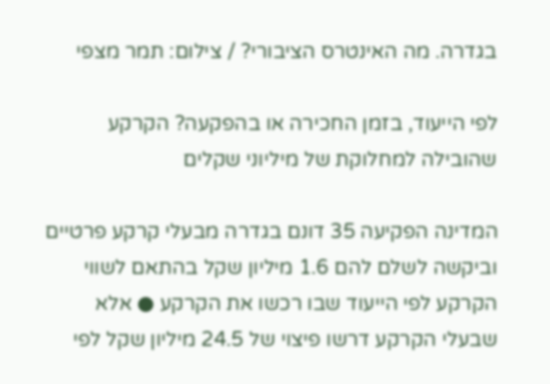בגדרה. מה האינטרס הציבורי? / צילום: תמר מצפי

לפי הייעוד, בזמן החכירה או בהפקעה? הקרקע שהובילה למחלוקת של מיליוני שקלים

המדינה הפקיעה 35 דונם בגדרה מבעלי קרקע פרטיים וביקשה לשלם להם 1.6 מיליון שקל בהתאם לשווי הקרקע לפי הייעוד שבו רכשו את הקרקע ● אלא שבעלי הקרקע דרשו פיצוי של 24.5 מיליון שקל לפי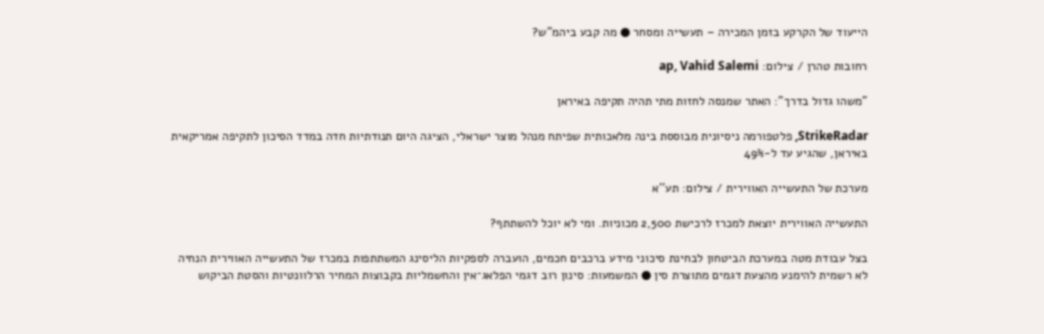הייעוד של הקרקע בזמן המכירה – תעשייה ומסחר ● מה קבע ביהמ"ש?

רחובות טהרן / צילום: ap, Vahid Salemi

"משהו גדול בדרך": האתר שמנסה לחזות מתי תהיה תקיפה באיראן

StrikeRadar, פלטפורמה ניסיונית מבוססת בינה מלאכותית שפיתח מנהל מוצר ישראלי, הציגה היום תנודתיות חדה במדד הסיכון לתקיפה אמריקאית באיראן, שהגיע עד ל-49%

מערכת של התעשייה האווירית / צילום: תע''א

התעשייה האווירית יוצאת למכרז לרכישת 2,500 מכוניות. ומי לא יוכל להשתתף?

בצל עבודת מטה במערכת הביטחון לבחינת סיכוני מידע ברכבים חכמים, הועברה לספקיות הליסינג המשתתפות במכרז של התעשייה האווירית הנחיה לא רשמית להימנע מהצעת דגמים מתוצרת סין ● המשמעות: סינון רוב דגמי הפלאג־אין והחשמליות בקבוצות המחיר הרלוונטיות והסטת הביקוש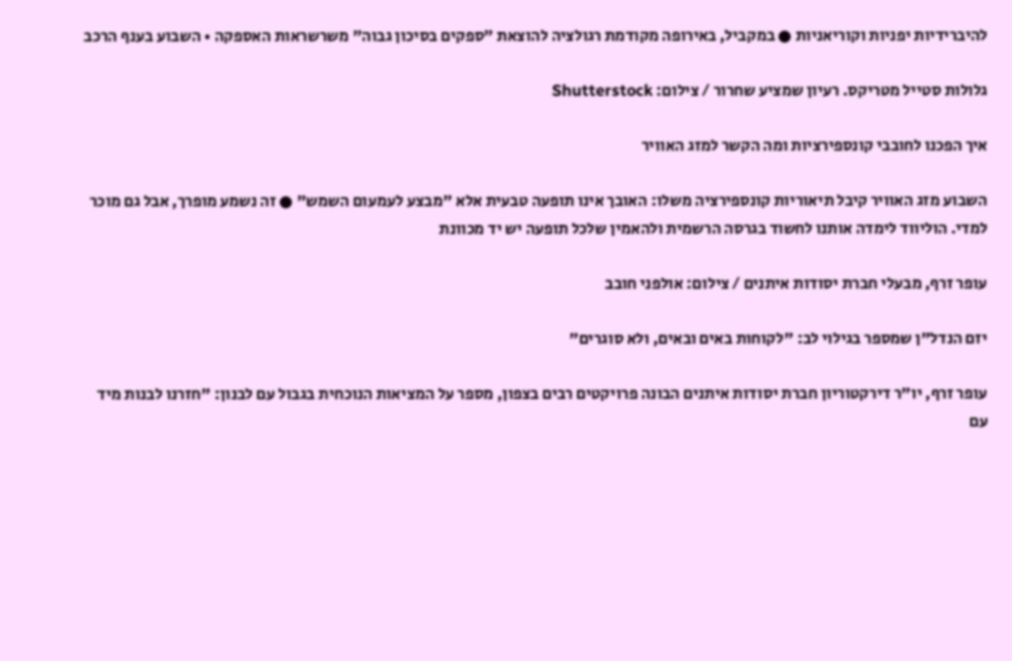להיברידיות יפניות וקוריאניות ● במקביל, באירופה מקודמת רגולציה להוצאת "ספקים בסיכון גבוה" משרשראות האספקה • השבוע בענף הרכב

גלולות סטייל מטריקס. רעיון שמציע שחרור / צילום: Shutterstock

איך הפכנו לחובבי קונספירציות ומה הקשר למזג האוויר

השבוע מזג האוויר קיבל תיאוריות קונספירציה משלו: האובך אינו תופעה טבעית אלא "מבצע לעמעום השמש" ● זה נשמע מופרך, אבל גם מוכר למדי. הוליווד לימדה אותנו לחשוד בגרסה הרשמית ולהאמין שלכל תופעה יש יד מכוונת

עופר זרף, מבעלי חברת יסודות איתנים / צילום: אולפני חובב

יזם הנדל"ן שמספר בגילוי לב: "לקוחות באים ובאים, ולא סוגרים"

עופר זרף, יו"ר דירקטוריון חברת יסודות איתנים הבונה פרויקטים רבים בצפון, מספר על המציאות הנוכחית בגבול עם לבנון: "חזרנו לבנות מיד עם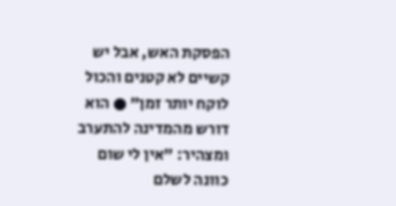הפסקת האש, אבל יש קשיים לא קטנים והכול לוקח יותר זמן" ● הוא דורש מהמדינה להתערב ומצהיר: "אין לי שום כוונה לשלם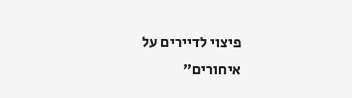פיצוי לדיירים על איחורים"